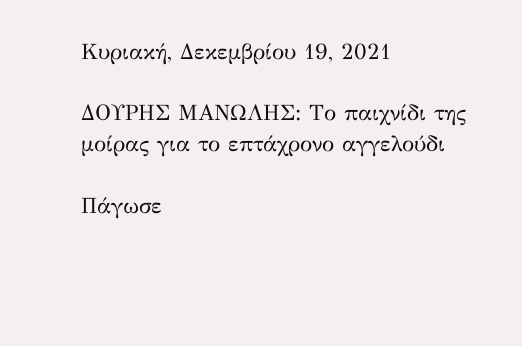Κυριακή, Δεκεμβρίου 19, 2021

ΔΟΥΡΗΣ ΜΑΝΩΛΗΣ: Το παιχνίδι της μοίρας για το επτάχρονο αγγελούδι

Πάγωσε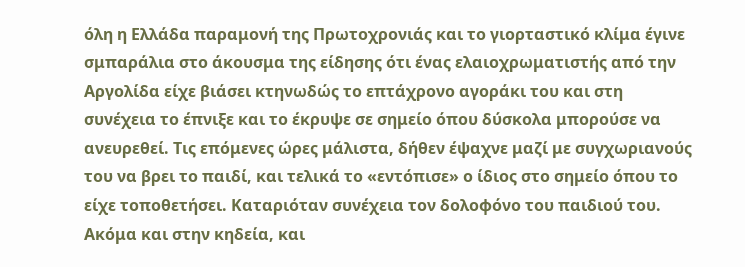όλη η Ελλάδα παραμονή της Πρωτοχρονιάς και το γιορταστικό κλίμα έγινε σμπαράλια στο άκουσμα της είδησης ότι ένας ελαιοχρωματιστής από την Αργολίδα είχε βιάσει κτηνωδώς το επτάχρονο αγοράκι του και στη συνέχεια το έπνιξε και το έκρυψε σε σημείο όπου δύσκολα μπορούσε να ανευρεθεί. Τις επόμενες ώρες μάλιστα, δήθεν έψαχνε μαζί με συγχωριανούς του να βρει το παιδί, και τελικά το «εντόπισε» ο ίδιος στο σημείο όπου το είχε τοποθετήσει. Καταριόταν συνέχεια τον δολοφόνο του παιδιού του. Ακόμα και στην κηδεία, και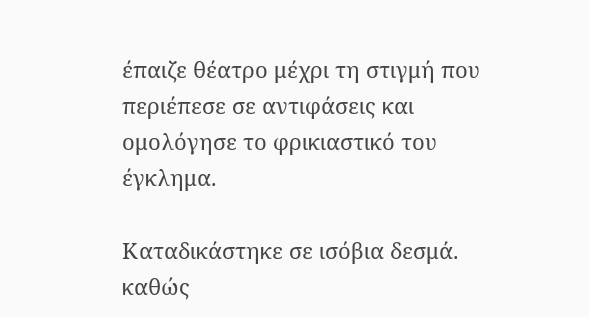έπαιζε θέατρο μέχρι τη στιγμή που περιέπεσε σε αντιφάσεις και ομολόγησε το φρικιαστικό του έγκλημα.

Καταδικάστηκε σε ισόβια δεσμά. καθώς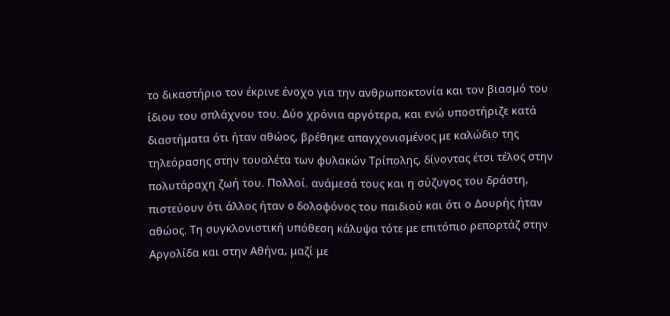το δικαστήριο τον έκρινε ένοχο για την ανθρωποκτονία και τον βιασμό του ίδιου του σπλάχνου του. Δύο χρόνια αργότερα, και ενώ υποστήριζε κατά διαστήματα ότι ήταν αθώος, βρέθηκε απαγχονισμένος με καλώδιο της τηλεόρασης στην τουαλέτα των φυλακών Τρίπολης, δίνοντας έτσι τέλος στην πολυτάραχη ζωή του. Πολλοί. ανάμεσά τους και η σύζυγος του δράστη, πιστεύουν ότι άλλος ήταν o δολοφόνος του παιδιού και ότι ο Δουρής ήταν αθώος. Τη συγκλονιστική υπόθεση κάλυψα τότε με επιτόπιο ρεπορτάζ στην Αργολίδα και στην Αθήνα, μαζί με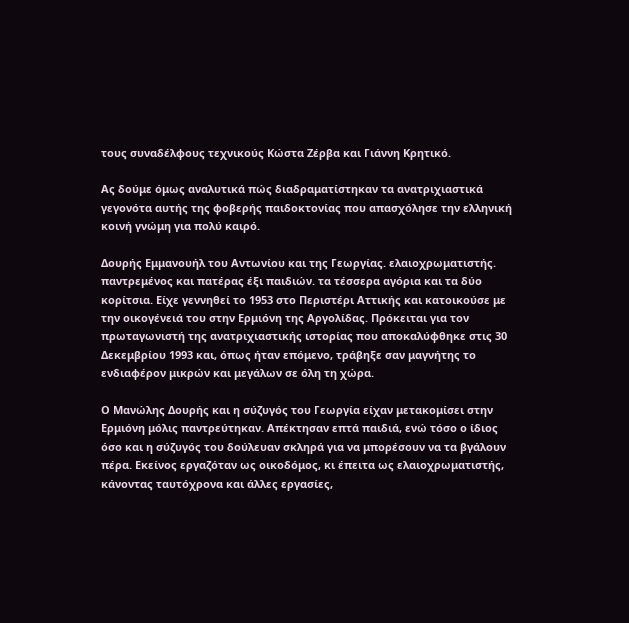τους συναδέλφους τεχνικούς Κώστα Ζέρβα και Γιάννη Κρητικό.

Ας δούμε όμως αναλυτικά πώς διαδραματίστηκαν τα ανατριχιαστικά γεγονότα αυτής της φοβερής παιδοκτονίας που απασχόλησε την ελληνική κοινή γνώμη για πολύ καιρό.

Δουρής Εμμανουήλ του Αντωνίου και της Γεωργίας. ελαιοχρωματιστής. παντρεμένος και πατέρας έξι παιδιών. τα τέσσερα αγόρια και τα δύο κορίτσια. Είχε γεννηθεί το 1953 στο Περιστέρι Αττικής και κατοικούσε με την οικογένειά του στην Ερμιόνη της Αργολίδας. Πρόκειται για τον πρωταγωνιστή της ανατριχιαστικής ιστορίας που αποκαλύφθηκε στις 30 Δεκεμβρίου 1993 και, όπως ήταν επόμενο, τράβηξε σαν μαγνήτης το ενδιαφέρον μικρών και μεγάλων σε όλη τη χώρα.

Ο Μανώλης Δουρής και η σύζυγός του Γεωργία είχαν μετακομίσει στην Ερμιόνη μόλις παντρεύτηκαν. Απέκτησαν επτά παιδιά, ενώ τόσο ο ίδιος όσο και η σύζυγός του δούλευαν σκληρά για να μπορέσουν να τα βγάλουν πέρα. Εκείνος εργαζόταν ως οικοδόμος, κι έπειτα ως ελαιοχρωματιστής, κάνοντας ταυτόχρονα και άλλες εργασίες,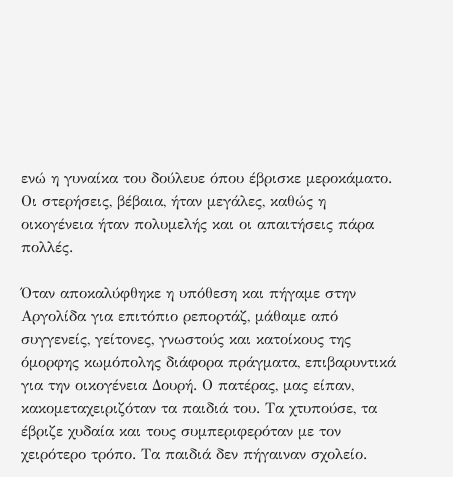ενώ η γυναίκα του δούλευε όπου έβρισκε μεροκάματο. Οι στερήσεις, βέβαια, ήταν μεγάλες, καθώς η οικογένεια ήταν πολυμελής και οι απαιτήσεις πάρα πολλές.

Όταν αποκαλύφθηκε η υπόθεση και πήγαμε στην Αργολίδα για επιτόπιο ρεπορτάζ, μάθαμε από συγγενείς, γείτονες, γνωστούς και κατοίκους της όμορφης κωμόπολης διάφορα πράγματα, επιβαρυντικά για την οικογένεια Δουρή. Ο πατέρας, μας είπαν, κακομεταχειριζόταν τα παιδιά του. Τα χτυπούσε, τα έβριζε χυδαία και τους συμπεριφερόταν με τον χειρότερο τρόπο. Τα παιδιά δεν πήγαιναν σχολείο.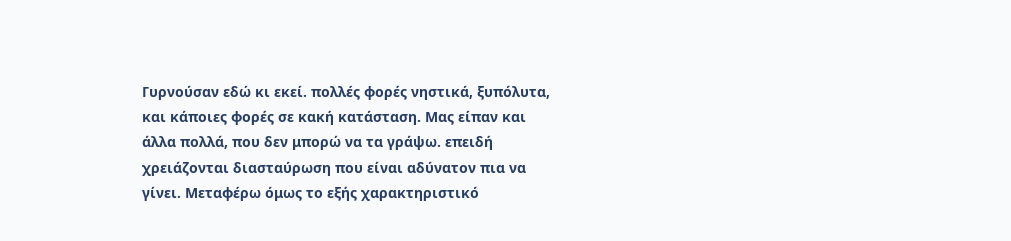Γυρνούσαν εδώ κι εκεί. πολλές φορές νηστικά, ξυπόλυτα, και κάποιες φορές σε κακή κατάσταση. Μας είπαν και άλλα πολλά, που δεν μπορώ να τα γράψω. επειδή χρειάζονται διασταύρωση που είναι αδύνατον πια να γίνει. Μεταφέρω όμως το εξής χαρακτηριστικό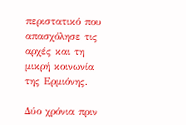περιστατικό που απασχόλησε τις αρχές και τη μικρή κοινωνία της Ερμιόνης.

Δύο χρόνια πριν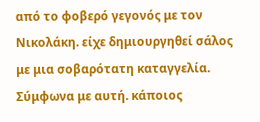από το φοβερό γεγονός με τον Νικολάκη. είχε δημιουργηθεί σάλος με μια σοβαρότατη καταγγελία. Σύμφωνα με αυτή. κάποιος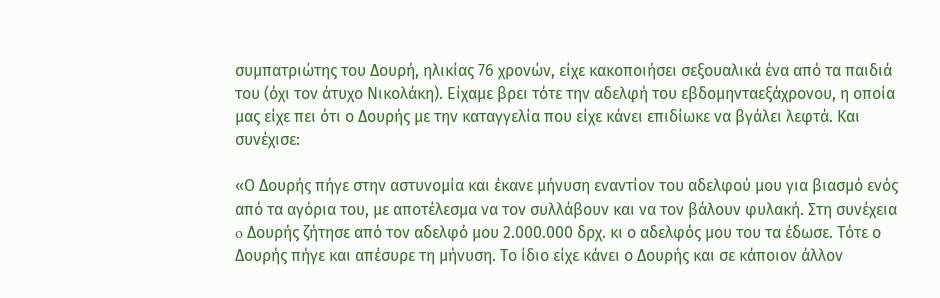συμπατριώτης του Δουρή, ηλικίας 76 χρονών, είχε κακοποιήσει σεξουαλικά ένα από τα παιδιά του (όχι τον άτυχο Νικολάκη). Είχαμε βρει τότε την αδελφή του εβδομηνταεξάχρονου, η οποία μας είχε πει ότι ο Δουρής με την καταγγελία που είχε κάνει επιδίωκε να βγάλει λεφτά. Και συνέχισε:

«Ο Δουρής πήγε στην αστυνομία και έκανε μήνυση εναντίον του αδελφού μου για βιασμό ενός από τα αγόρια του, με αποτέλεσμα να τον συλλάβουν και να τον βάλουν φυλακή. Στη συνέχεια o Δουρής ζήτησε από τον αδελφό μου 2.000.000 δρχ. κι ο αδελφός μου του τα έδωσε. Τότε ο Δουρής πήγε και απέσυρε τη μήνυση. Το ίδιο είχε κάνει ο Δουρής και σε κάποιον άλλον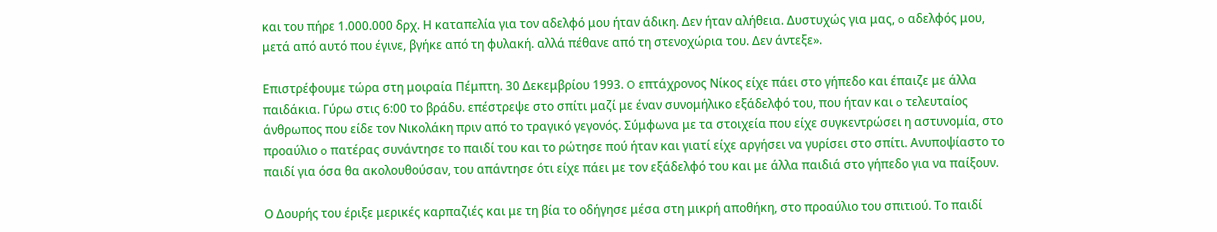και του πήρε 1.000.000 δρχ. Η καταπελία για τον αδελφό μου ήταν άδικη. Δεν ήταν αλήθεια. Δυστυχώς για μας, o αδελφός μου, μετά από αυτό που έγινε, βγήκε από τη φυλακή. αλλά πέθανε από τη στενοχώρια του. Δεν άντεξε».

Επιστρέφουμε τώρα στη μοιραία Πέμπτη. 30 Δεκεμβρίου 1993. O επτάχρονος Νίκος είχε πάει στο γήπεδο και έπαιζε με άλλα παιδάκια. Γύρω στις 6:00 το βράδυ. επέστρεψε στο σπίτι μαζί με έναν συνομήλικο εξάδελφό του, που ήταν και o τελευταίος άνθρωπος που είδε τον Νικολάκη πριν από το τραγικό γεγονός. Σύμφωνα με τα στοιχεία που είχε συγκεντρώσει η αστυνομία, στο προαύλιο o πατέρας συνάντησε το παιδί του και το ρώτησε πού ήταν και γιατί είχε αργήσει να γυρίσει στο σπίτι. Ανυποψίαστο το παιδί για όσα θα ακολουθούσαν, του απάντησε ότι είχε πάει με τον εξάδελφό του και με άλλα παιδιά στο γήπεδο για να παίξουν.

Ο Δουρής του έριξε μερικές καρπαζιές και με τη βία το οδήγησε μέσα στη μικρή αποθήκη, στο προαύλιο του σπιτιού. Το παιδί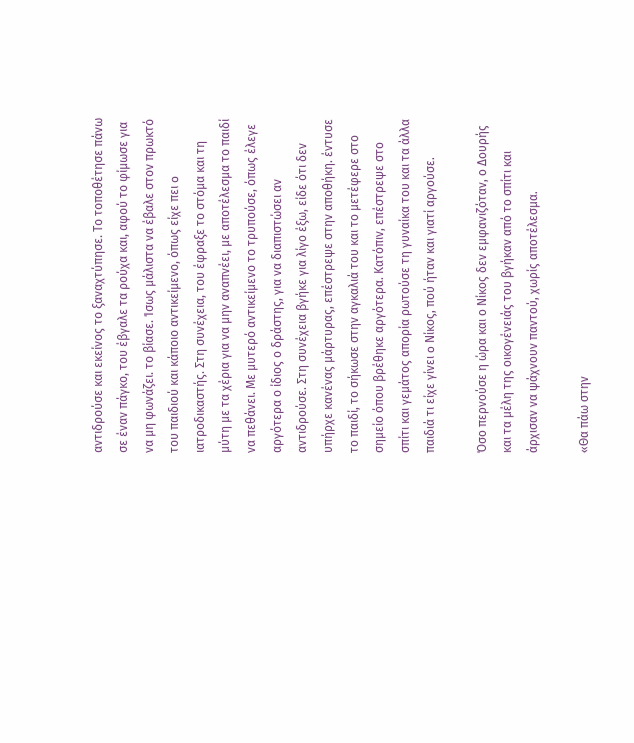αντιδρούσε και εκείνος το ξαναχτύπησε. Το τοποθέτησε πάνω σε έναν πάγκο, του έβγαλε τα ρούχα και, αφού το φίμωσε για να μη φωνάζει. το βίασε. Ίσως μάλιστα να έβαλε στον πρωκτό του παιδιού και κάποιο αντικείμενο, όπως είχε πει o ιατροδικαστής. Στη συνέχεια, του έφραξε το στόμα και τη μύτη με τα χέρια για να μην αναπνέει, με αποτέλεσμα το παιδί να πεθάνει. Με μυτερό αντικείμενο το τρυπούσε, όπως έλεγε αργότερα ο ίδιος ο δράστης, για να διαπιστώσει αν αντιδρούσε. Στη συνέχεια βγήκε για λίγο έξω, είδε ότι δεν υπήρχε κανένας μάρτυρας, επέστρεψε στην αποθήκη. έντυσε το παιδί, το σήκωσε στην αγκαλιά του και το μετέφερε στο σημείο όπου βρέθηκε αργότερα. Κατόπιν, επέστρεψε στο σπίτι και γεμάτος απορία ρωτούσε τη γυναίκα του και τα άλλα παιδιά τι είχε γίνει o Νίκος, πού ήταν και γιατί αργούσε.

Όσο περνούσε η ώρα και ο Νίκος δεν εμφανιζόταν, ο Δουρής και τα μέλη της οικογένειάς του βγήκαν από το σπίτι και άρχισαν να ψάχνουν παντού, χωρίς αποτέλεσμα.

«Θα πάω στην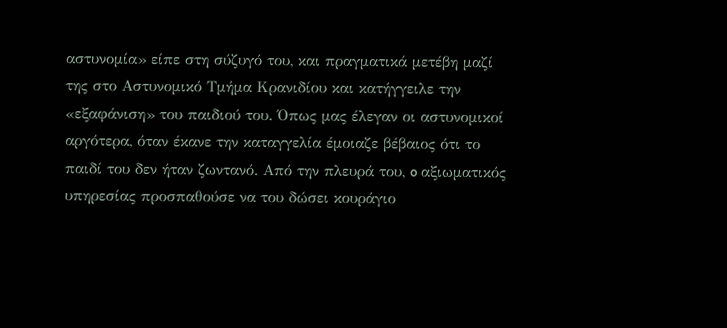αστυνομία» είπε στη σύζυγό του, και πραγματικά μετέβη μαζί της στο Αστυνομικό Τμήμα Κρανιδίου και κατήγγειλε την «εξαφάνιση» του παιδιού του. Όπως μας έλεγαν οι αστυνομικοί αργότερα, όταν έκανε την καταγγελία έμοιαζε βέβαιος ότι το παιδί του δεν ήταν ζωντανό. Από την πλευρά του, o αξιωματικός υπηρεσίας προσπαθούσε να του δώσει κουράγιο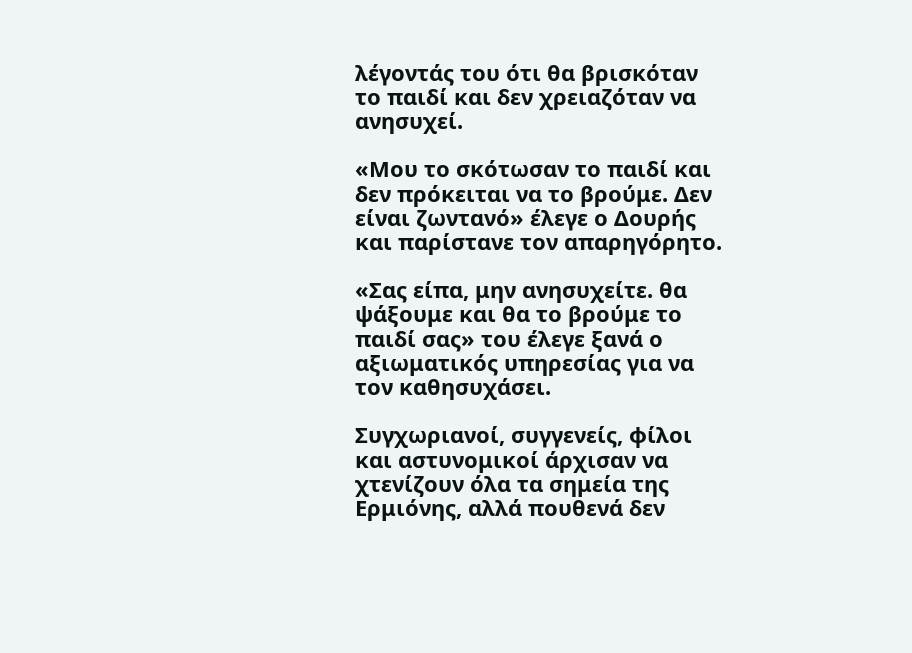λέγοντάς του ότι θα βρισκόταν το παιδί και δεν χρειαζόταν να ανησυχεί.

«Μου το σκότωσαν το παιδί και δεν πρόκειται να το βρούμε. Δεν είναι ζωντανό» έλεγε ο Δουρής και παρίστανε τον απαρηγόρητο.

«Σας είπα, μην ανησυχείτε. θα ψάξουμε και θα το βρούμε το παιδί σας» του έλεγε ξανά ο αξιωματικός υπηρεσίας για να τον καθησυχάσει.

Συγχωριανοί, συγγενείς, φίλοι και αστυνομικοί άρχισαν να χτενίζουν όλα τα σημεία της Ερμιόνης, αλλά πουθενά δεν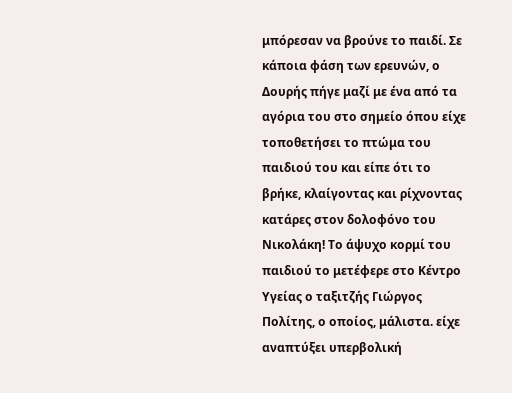μπόρεσαν να βρούνε το παιδί. Σε κάποια φάση των ερευνών, ο Δουρής πήγε μαζί με ένα από τα αγόρια του στο σημείο όπου είχε τοποθετήσει το πτώμα του παιδιού του και είπε ότι το βρήκε, κλαίγοντας και ρίχνοντας κατάρες στον δολοφόνο του Νικολάκη! Το άψυχο κορμί του παιδιού το μετέφερε στο Κέντρο Υγείας ο ταξιτζής Γιώργος Πολίτης, ο οποίος, μάλιστα. είχε αναπτύξει υπερβολική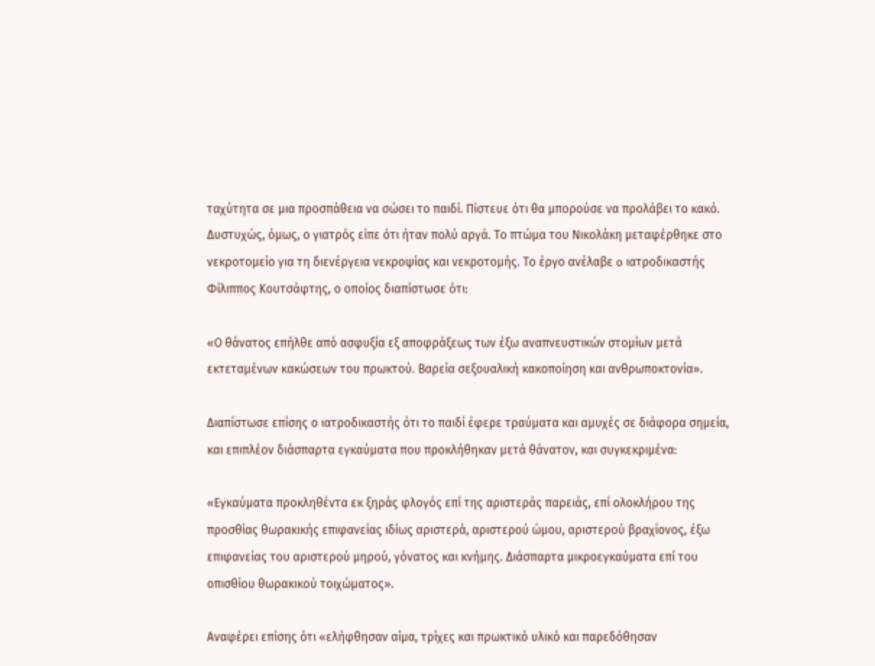ταχύτητα σε μια προσπάθεια να σώσει το παιδί. Πίστευε ότι θα μπορούσε να προλάβει το κακό. Δυστυχώς, όμως, ο γιατρός είπε ότι ήταν πολύ αργά. Το πτώμα του Νικολάκη μεταφέρθηκε στο νεκροτομείο για τη διενέργεια νεκροψίας και νεκροτομής. Το έργο ανέλαβε o ιατροδικαστής Φίλιππος Κουτσάφτης, ο οποίος διαπίστωσε ότι:

«Ο θάνατος επήλθε από ασφυξία εξ αποφράξεως των έξω αναπνευστικών στομίων μετά εκτεταμένων κακώσεων του πρωκτού. Βαρεία σεξουαλική κακοποίηση και ανθρωποκτονία».

Διαπίστωσε επίσης ο ιατροδικαστής ότι το παιδί έφερε τραύματα και αμυχές σε διάφορα σημεία, και επιπλέον διάσπαρτα εγκαύματα που προκλήθηκαν μετά θάνατον, και συγκεκριμένα:

«Εγκαύματα προκληθέντα εκ ξηράς φλογός επί της αριστεράς παρειάς, επί ολοκλήρου της προσθίας θωρακικής επιφανείας ιδίως αριστερά, αριστερού ώμου, αριστερού βραχίονος, έξω επιφανείας του αριστερού μηρού, γόνατος και κνήμης. Διάσπαρτα μικροεγκαύματα επί του οπισθίου θωρακικού τοιχώματος».

Αναφέρει επίσης ότι «ελήφθησαν αίμα, τρίχες και πρωκτικό υλικό και παρεδόθησαν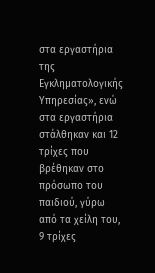στα εργαστήρια της Εγκληματολογικής Υπηρεσίας», ενώ στα εργαστήρια στάλθηκαν και 12 τρίχες που βρέθηκαν στο πρόσωπο του παιδιού, γύρω από τα χείλη του, 9 τρίχες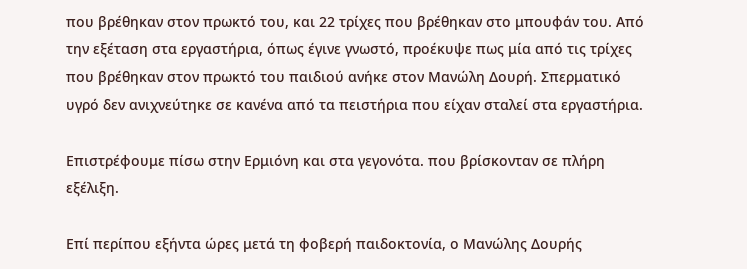που βρέθηκαν στον πρωκτό του, και 22 τρίχες που βρέθηκαν στο μπουφάν του. Από την εξέταση στα εργαστήρια, όπως έγινε γνωστό, προέκυψε πως μία από τις τρίχες που βρέθηκαν στον πρωκτό του παιδιού ανήκε στον Μανώλη Δουρή. Σπερματικό υγρό δεν ανιχνεύτηκε σε κανένα από τα πειστήρια που είχαν σταλεί στα εργαστήρια.

Επιστρέφουμε πίσω στην Ερμιόνη και στα γεγονότα. που βρίσκονταν σε πλήρη εξέλιξη.

Επί περίπου εξήντα ώρες μετά τη φοβερή παιδοκτονία, ο Μανώλης Δουρής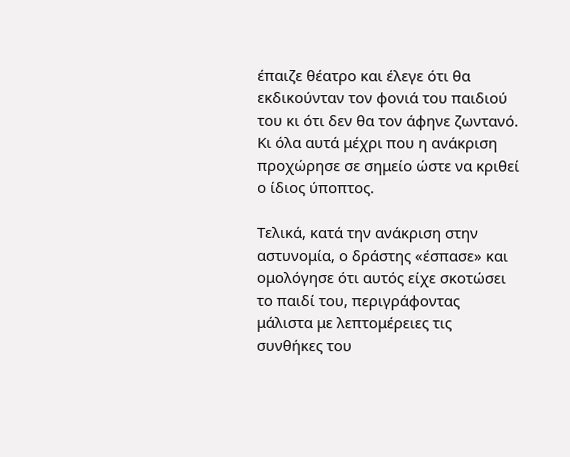έπαιζε θέατρο και έλεγε ότι θα εκδικούνταν τον φονιά του παιδιού του κι ότι δεν θα τον άφηνε ζωντανό. Κι όλα αυτά μέχρι που η ανάκριση προχώρησε σε σημείο ώστε να κριθεί o ίδιος ύποπτος.

Τελικά, κατά την ανάκριση στην αστυνομία, o δράστης «έσπασε» και ομολόγησε ότι αυτός είχε σκοτώσει το παιδί του, περιγράφοντας μάλιστα με λεπτομέρειες τις συνθήκες του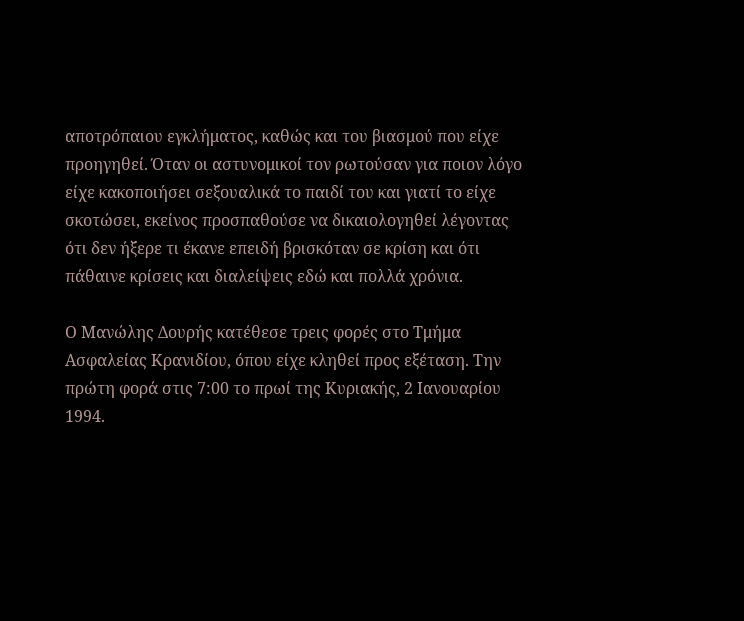αποτρόπαιου εγκλήματος, καθώς και του βιασμού που είχε προηγηθεί. Όταν οι αστυνομικοί τον ρωτούσαν για ποιον λόγο είχε κακοποιήσει σεξουαλικά το παιδί του και γιατί το είχε σκοτώσει, εκείνος προσπαθούσε να δικαιολογηθεί λέγοντας ότι δεν ήξερε τι έκανε επειδή βρισκόταν σε κρίση και ότι πάθαινε κρίσεις και διαλείψεις εδώ και πολλά χρόνια.

Ο Μανώλης Δουρής κατέθεσε τρεις φορές στο Τμήμα Ασφαλείας Κρανιδίου, όπου είχε κληθεί προς εξέταση. Την πρώτη φορά στις 7:00 το πρωί της Κυριακής, 2 Ιανουαρίου 1994.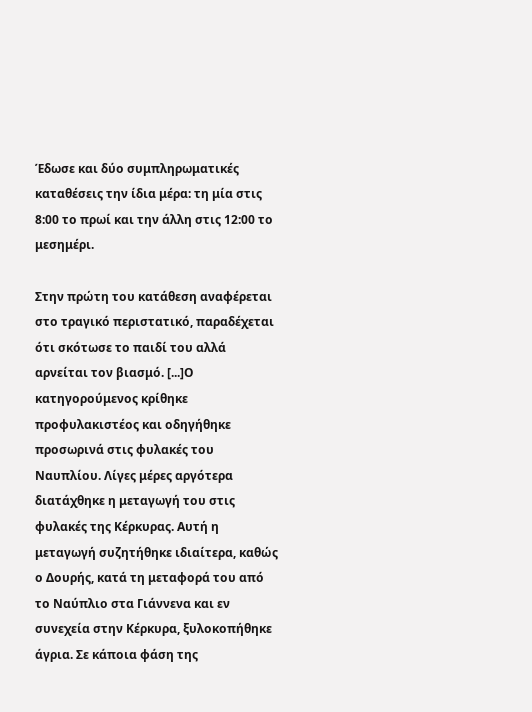Έδωσε και δύο συμπληρωματικές καταθέσεις την ίδια μέρα: τη μία στις 8:00 το πρωί και την άλλη στις 12:00 το μεσημέρι.

Στην πρώτη του κατάθεση αναφέρεται στο τραγικό περιστατικό, παραδέχεται ότι σκότωσε το παιδί του αλλά αρνείται τον βιασμό. [...]Ο κατηγορούμενος κρίθηκε προφυλακιστέος και οδηγήθηκε προσωρινά στις φυλακές του Ναυπλίου. Λίγες μέρες αργότερα διατάχθηκε η μεταγωγή του στις φυλακές της Κέρκυρας. Αυτή η μεταγωγή συζητήθηκε ιδιαίτερα, καθώς ο Δουρής, κατά τη μεταφορά του από το Ναύπλιο στα Γιάννενα και εν συνεχεία στην Κέρκυρα, ξυλοκοπήθηκε άγρια. Σε κάποια φάση της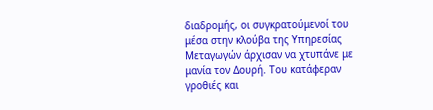διαδρομής, οι συγκρατούμενοί του μέσα στην κλούβα της Υπηρεσίας Μεταγωγών άρχισαν να χτυπάνε με μανία τον Δουρή. Του κατάφεραν γροθιές και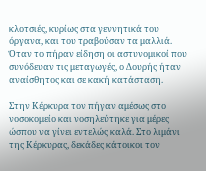κλοτσιές, κυρίως στα γεννητικά του όργανα, και του τραβούσαν τα μαλλιά. Όταν το πήραν είδηση οι αστυνομικοί που συνόδευαν τις μεταγωγές, ο Δουρής ήταν αναίσθητος και σε κακή κατάσταση.

Στην Κέρκυρα τον πήγαν αμέσως στο νοσοκομείο και νοσηλεύτηκε για μέρες ώσπου να γίνει εντελώς καλά. Στο λιμάνι της Κέρκυρας, δεκάδες κάτοικοι τον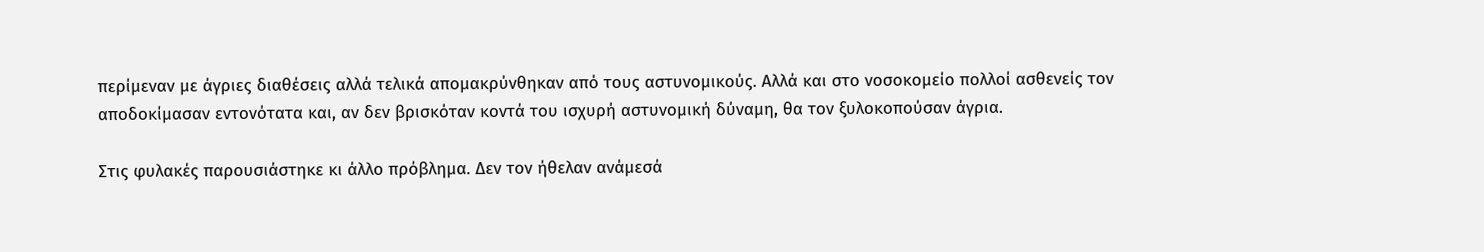περίμεναν με άγριες διαθέσεις αλλά τελικά απομακρύνθηκαν από τους αστυνομικούς. Αλλά και στο νοσοκομείο πολλοί ασθενείς τον αποδοκίμασαν εντονότατα και, αν δεν βρισκόταν κοντά του ισχυρή αστυνομική δύναμη, θα τον ξυλοκοπούσαν άγρια.

Στις φυλακές παρουσιάστηκε κι άλλο πρόβλημα. Δεν τον ήθελαν ανάμεσά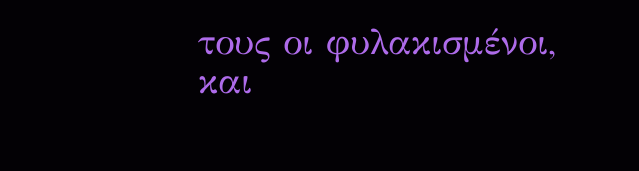τους οι φυλακισμένοι, και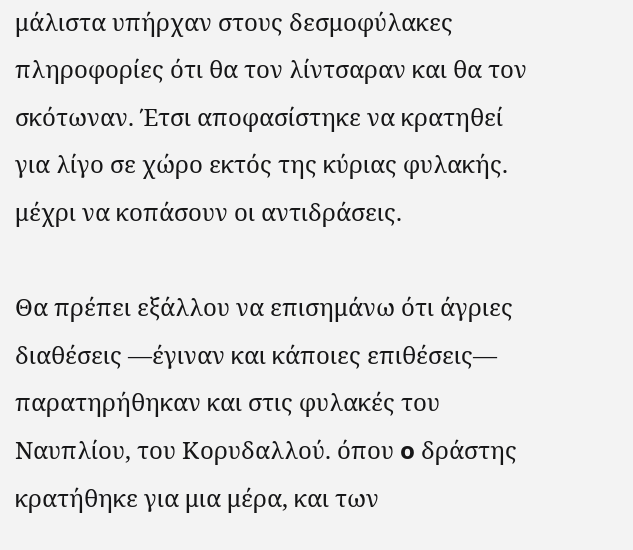μάλιστα υπήρχαν στους δεσμοφύλακες πληροφορίες ότι θα τον λίντσαραν και θα τον σκότωναν. Έτσι αποφασίστηκε να κρατηθεί για λίγο σε χώρο εκτός της κύριας φυλακής. μέχρι να κοπάσουν οι αντιδράσεις.

Θα πρέπει εξάλλου να επισημάνω ότι άγριες διαθέσεις —έγιναν και κάποιες επιθέσεις— παρατηρήθηκαν και στις φυλακές του Ναυπλίου, του Κορυδαλλού. όπου o δράστης κρατήθηκε για μια μέρα, και των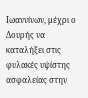Ιωαννίνων, μέχρι ο Δουρής να καταλήξει στις φυλακές υψίστης ασφαλείας στην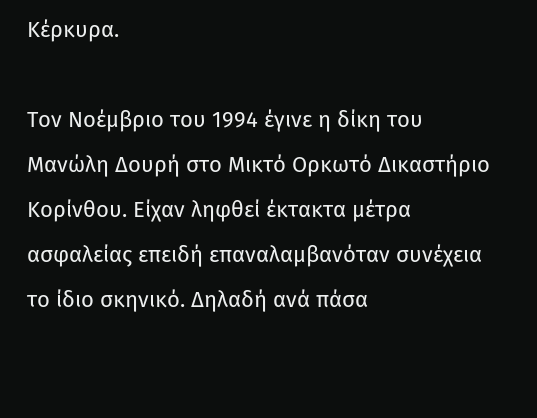Κέρκυρα.

Τον Νοέμβριο του 1994 έγινε η δίκη του Μανώλη Δουρή στο Μικτό Ορκωτό Δικαστήριο Κορίνθου. Είχαν ληφθεί έκτακτα μέτρα ασφαλείας επειδή επαναλαμβανόταν συνέχεια το ίδιο σκηνικό. Δηλαδή ανά πάσα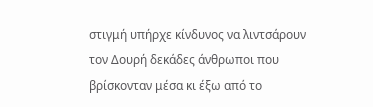στιγμή υπήρχε κίνδυνος να λιντσάρουν τον Δουρή δεκάδες άνθρωποι που βρίσκονταν μέσα κι έξω από το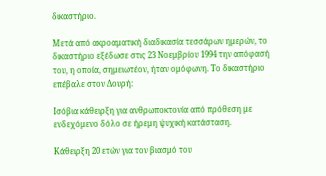δικαστήριο.

Μετά από ακροαματική διαδικασία τεσσάρων ημερών, το δικαστήριο εξέδωσε στις 23 Νοεμβρίου 1994 την απόφασή του, η οποία, σημειωτέον, ήταν ομόφωνη. Το δικαστήριο επέβαλε στον Δουρή:

Ισόβια κάθειρξη για ανθρωποκτονία από πρόθεση με ενδεχόμενο δόλο σε ήρεμη ψυχική κατάσταση.

Κάθειρξη 20 ετών για τον βιασμό του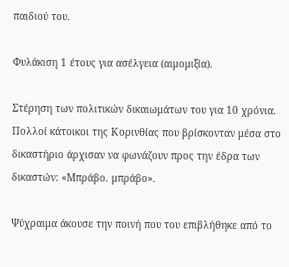παιδιού του.

Φυλάκιση 1 έτους για ασέλγεια (αιμομιξία).

Στέρηση των πολιτικών δικαιωμάτων του για 10 χρόνια. Πολλοί κάτοικοι της Κορινθίας που βρίσκονταν μέσα στο δικαστήριο άρχισαν να φωνάζουν προς την έδρα των δικαστών: «Μπράβο. μπράβο».

Ψύχραιμα άκουσε την ποινή που του επιβλήθηκε από το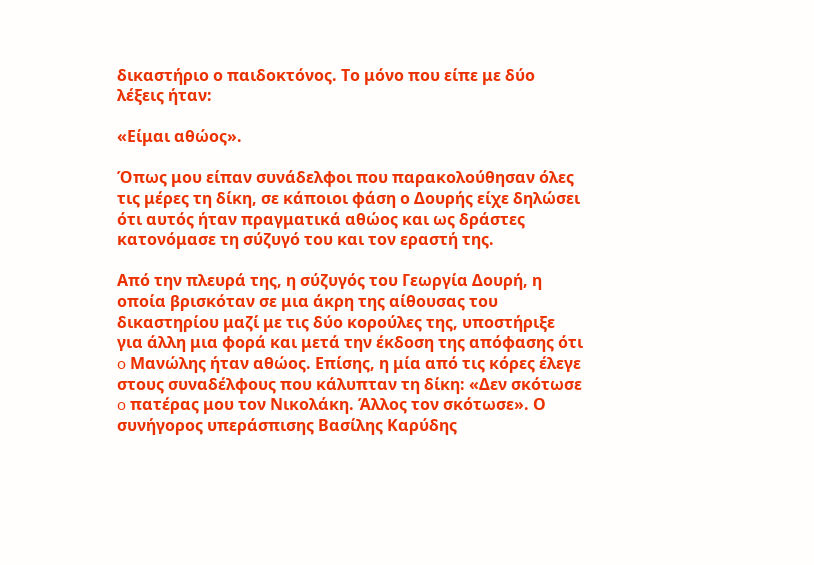δικαστήριο ο παιδοκτόνος. Το μόνο που είπε με δύο λέξεις ήταν:

«Είμαι αθώος».

Όπως μου είπαν συνάδελφοι που παρακολούθησαν όλες τις μέρες τη δίκη, σε κάποιοι φάση ο Δουρής είχε δηλώσει ότι αυτός ήταν πραγματικά αθώος και ως δράστες κατονόμασε τη σύζυγό του και τον εραστή της.

Από την πλευρά της, η σύζυγός του Γεωργία Δουρή, η οποία βρισκόταν σε μια άκρη της αίθουσας του δικαστηρίου μαζί με τις δύο κορούλες της, υποστήριξε για άλλη μια φορά και μετά την έκδοση της απόφασης ότι o Μανώλης ήταν αθώος. Επίσης, η μία από τις κόρες έλεγε στους συναδέλφους που κάλυπταν τη δίκη: «Δεν σκότωσε o πατέρας μου τον Νικολάκη. Άλλος τον σκότωσε». Ο συνήγορος υπεράσπισης Βασίλης Καρύδης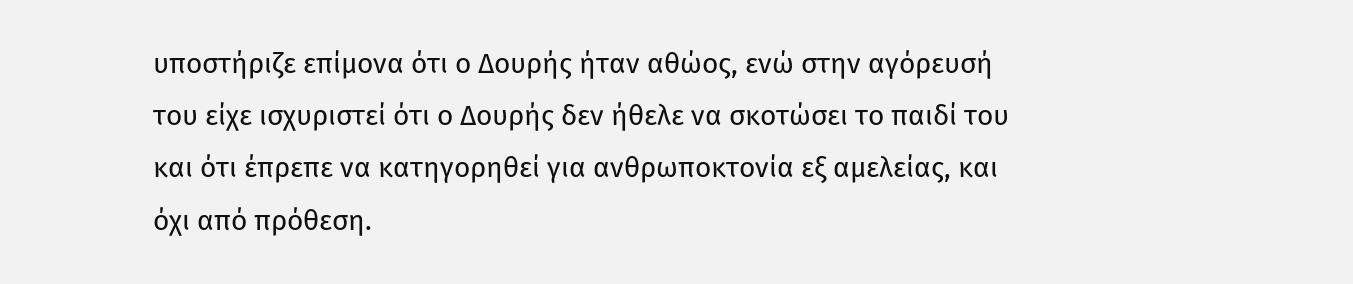υποστήριζε επίμονα ότι ο Δουρής ήταν αθώος, ενώ στην αγόρευσή του είχε ισχυριστεί ότι ο Δουρής δεν ήθελε να σκοτώσει το παιδί του και ότι έπρεπε να κατηγορηθεί για ανθρωποκτονία εξ αμελείας, και όχι από πρόθεση.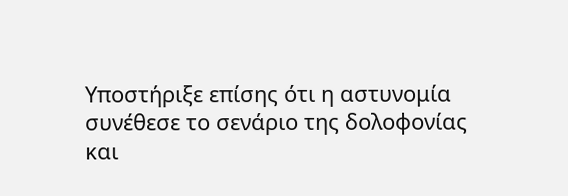Υποστήριξε επίσης ότι η αστυνομία συνέθεσε το σενάριο της δολοφονίας και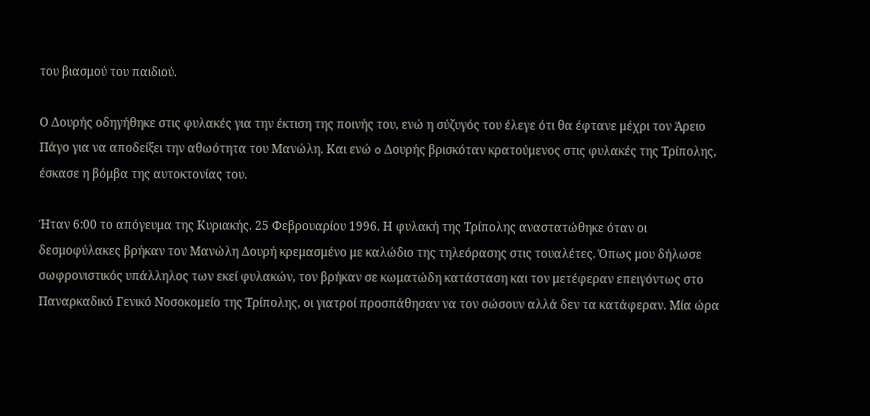του βιασμού του παιδιού.

Ο Δουρής οδηγήθηκε στις φυλακές για την έκτιση της ποινής του, ενώ η σύζυγός του έλεγε ότι θα έφτανε μέχρι τον Άρειο Πάγο για να αποδείξει την αθωότητα του Μανώλη. Και ενώ o Δουρής βρισκόταν κρατούμενος στις φυλακές της Τρίπολης, έσκασε η βόμβα της αυτοκτονίας του.

Ήταν 6:00 το απόγευμα της Κυριακής. 25 Φεβρουαρίου 1996. Η φυλακή της Τρίπολης αναστατώθηκε όταν οι δεσμοφύλακες βρήκαν τον Μανώλη Δουρή κρεμασμένο με καλώδιο της τηλεόρασης στις τουαλέτες. Όπως μου δήλωσε σωφρονιστικός υπάλληλος των εκεί φυλακών, τον βρήκαν σε κωματώδη κατάσταση και τον μετέφεραν επειγόντως στο Παναρκαδικό Γενικό Νοσοκομείο της Τρίπολης, οι γιατροί προσπάθησαν να τον σώσουν αλλά δεν τα κατάφεραν. Μία ώρα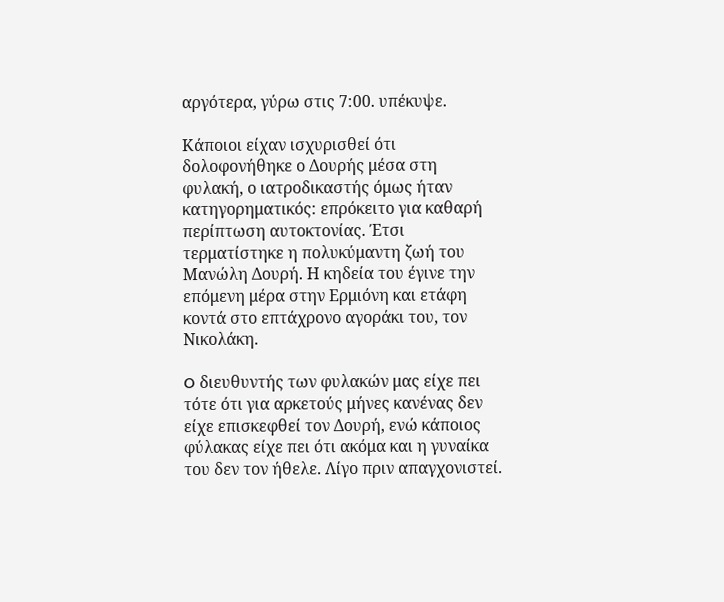αργότερα, γύρω στις 7:00. υπέκυψε.

Κάποιοι είχαν ισχυρισθεί ότι δολοφονήθηκε ο Δουρής μέσα στη φυλακή, ο ιατροδικαστής όμως ήταν κατηγορηματικός: επρόκειτο για καθαρή περίπτωση αυτοκτονίας. Έτσι τερματίστηκε η πολυκύμαντη ζωή του Μανώλη Δουρή. Η κηδεία του έγινε την επόμενη μέρα στην Ερμιόνη και ετάφη κοντά στο επτάχρονο αγοράκι του, τον Νικολάκη.

O διευθυντής των φυλακών μας είχε πει τότε ότι για αρκετούς μήνες κανένας δεν είχε επισκεφθεί τον Δουρή, ενώ κάποιος φύλακας είχε πει ότι ακόμα και η γυναίκα του δεν τον ήθελε. Λίγο πριν απαγχονιστεί.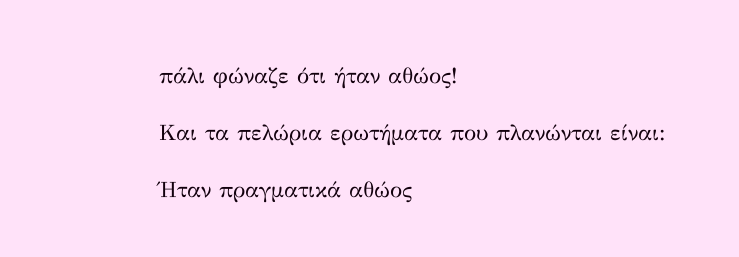πάλι φώναζε ότι ήταν αθώος!

Και τα πελώρια ερωτήματα που πλανώνται είναι:

Ήταν πραγματικά αθώος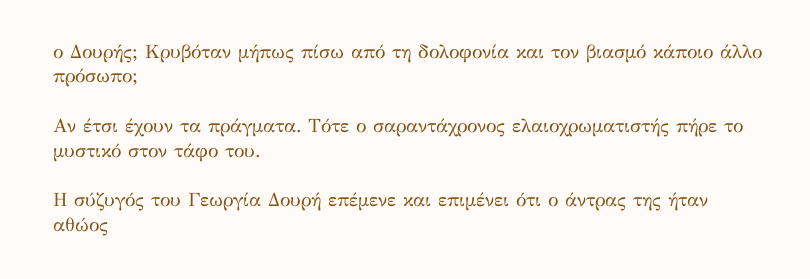ο Δουρής; Κρυβόταν μήπως πίσω από τη δολοφονία και τον βιασμό κάποιο άλλο πρόσωπο;

Αν έτσι έχουν τα πράγματα. Τότε ο σαραντάχρονος ελαιοχρωματιστής πήρε το μυστικό στον τάφο του.

Η σύζυγός του Γεωργία Δουρή επέμενε και επιμένει ότι ο άντρας της ήταν αθώος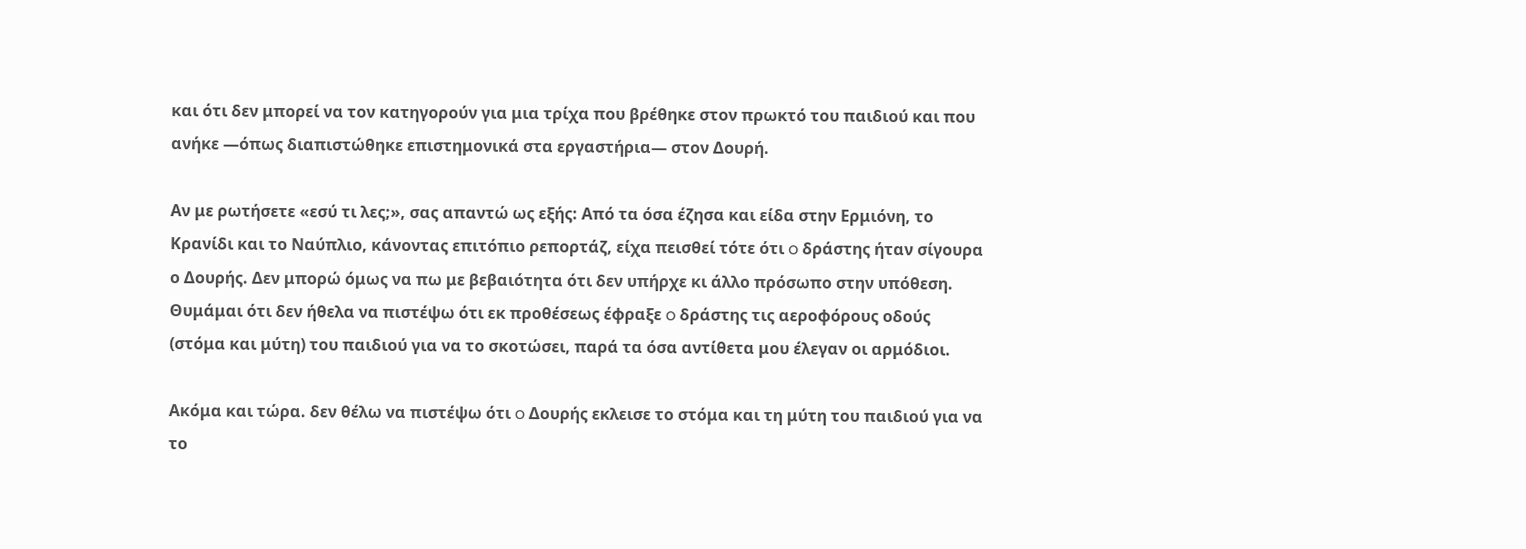και ότι δεν μπορεί να τον κατηγορούν για μια τρίχα που βρέθηκε στον πρωκτό του παιδιού και που ανήκε —όπως διαπιστώθηκε επιστημονικά στα εργαστήρια— στον Δουρή.

Αν με ρωτήσετε «εσύ τι λες;», σας απαντώ ως εξής: Από τα όσα έζησα και είδα στην Ερμιόνη, το Κρανίδι και το Ναύπλιο, κάνοντας επιτόπιο ρεπορτάζ, είχα πεισθεί τότε ότι o δράστης ήταν σίγουρα ο Δουρής. Δεν μπορώ όμως να πω με βεβαιότητα ότι δεν υπήρχε κι άλλο πρόσωπο στην υπόθεση. Θυμάμαι ότι δεν ήθελα να πιστέψω ότι εκ προθέσεως έφραξε o δράστης τις αεροφόρους οδούς (στόμα και μύτη) του παιδιού για να το σκοτώσει, παρά τα όσα αντίθετα μου έλεγαν οι αρμόδιοι.

Ακόμα και τώρα. δεν θέλω να πιστέψω ότι o Δουρής εκλεισε το στόμα και τη μύτη του παιδιού για να το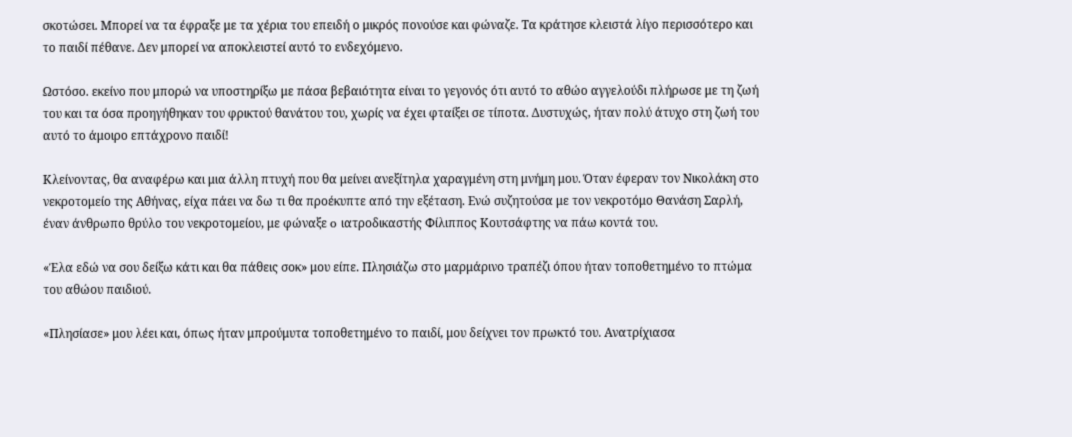σκοτώσει. Μπορεί να τα έφραξε με τα χέρια του επειδή ο μικρός πονούσε και φώναζε. Τα κράτησε κλειστά λίγο περισσότερο και το παιδί πέθανε. Δεν μπορεί να αποκλειστεί αυτό το ενδεχόμενο.

Ωστόσο. εκείνο που μπορώ να υποστηρίξω με πάσα βεβαιότητα είναι το γεγονός ότι αυτό το αθώο αγγελούδι πλήρωσε με τη ζωή του και τα όσα προηγήθηκαν του φρικτού θανάτου του, χωρίς να έχει φταίξει σε τίποτα. Δυστυχώς, ήταν πολύ άτυχο στη ζωή του αυτό το άμοιρο επτάχρονο παιδί!

Κλείνοντας, θα αναφέρω και μια άλλη πτυχή που θα μείνει ανεξίτηλα χαραγμένη στη μνήμη μου. Όταν έφεραν τον Νικολάκη στο νεκροτομείο της Αθήνας, είχα πάει να δω τι θα προέκυπτε από την εξέταση. Ενώ συζητούσα με τον νεκροτόμο Θανάση Σαρλή, έναν άνθρωπο θρύλο του νεκροτομείου, με φώναξε o ιατροδικαστής Φίλιππος Κουτσάφτης να πάω κοντά του.

«Έλα εδώ να σου δείξω κάτι και θα πάθεις σοκ» μου είπε. Πλησιάζω στο μαρμάρινο τραπέζι όπου ήταν τοποθετημένο το πτώμα του αθώου παιδιού.

«Πλησίασε» μου λέει και, όπως ήταν μπρούμυτα τοποθετημένο το παιδί, μου δείχνει τον πρωκτό του. Ανατρίχιασα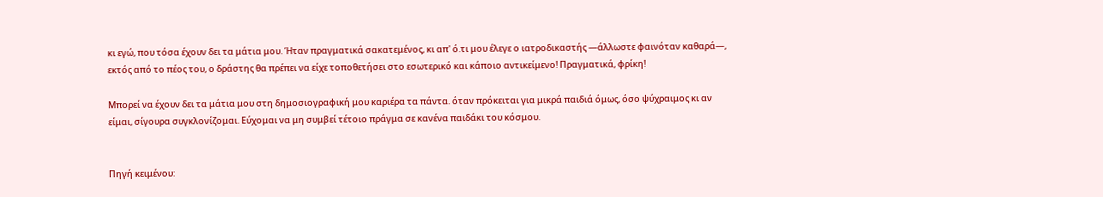κι εγώ, που τόσα έχουν δει τα μάτια μου. Ήταν πραγματικά σακατεμένος, κι απ' ό.τι μου έλεγε ο ιατροδικαστής —άλλωστε φαινόταν καθαρά—, εκτός από το πέος του, ο δράστης θα πρέπει να είχε τοποθετήσει στο εσωτερικό και κάποιο αντικείμενο! Πραγματικά, φρίκη!

Μπορεί να έχουν δει τα μάτια μου στη δημοσιογραφική μου καριέρα τα πάντα. όταν πρόκειται για μικρά παιδιά όμως, όσο ψύχραιμος κι αν είμαι, σίγουρα συγκλονίζομαι. Εύχομαι να μη συμβεί τέτοιο πράγμα σε κανένα παιδάκι του κόσμου.


Πηγή κειμένου: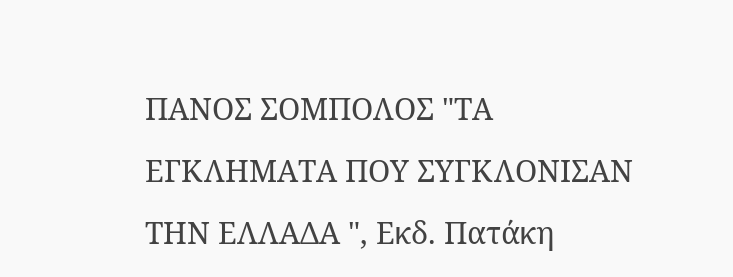ΠΑΝΟΣ ΣΟΜΠΟΛΟΣ "ΤΑ ΕΓΚΛΗΜΑΤΑ ΠΟΥ ΣΥΓΚΛΟΝΙΣΑΝ ΤΗΝ ΕΛΛΑΔΑ ", Εκδ. Πατάκη